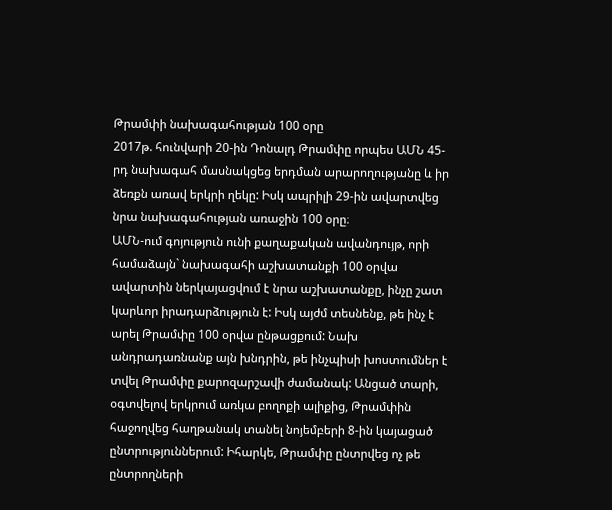Թրամփի նախագահության 100 օրը
2017թ. հունվարի 20-ին Դոնալդ Թրամփը որպես ԱՄՆ 45-րդ նախագահ մասնակցեց երդման արարողությանը և իր ձեռքն առավ երկրի ղեկը: Իսկ ապրիլի 29-ին ավարտվեց նրա նախագահության առաջին 100 օրը։
ԱՄՆ-ում գոյություն ունի քաղաքական ավանդույթ, որի համաձայն` նախագահի աշխատանքի 100 օրվա ավարտին ներկայացվում է նրա աշխատանքը, ինչը շատ կարևոր իրադարձություն է: Իսկ այժմ տեսնենք, թե ինչ է արել Թրամփը 100 օրվա ընթացքում: Նախ անդրադառնանք այն խնդրին, թե ինչպիսի խոստումներ է տվել Թրամփը քարոզարշավի ժամանակ: Անցած տարի, օգտվելով երկրում առկա բողոքի ալիքից, Թրամփին հաջողվեց հաղթանակ տանել նոյեմբերի 8-ին կայացած ընտրություններում: Իհարկե, Թրամփը ընտրվեց ոչ թե ընտրողների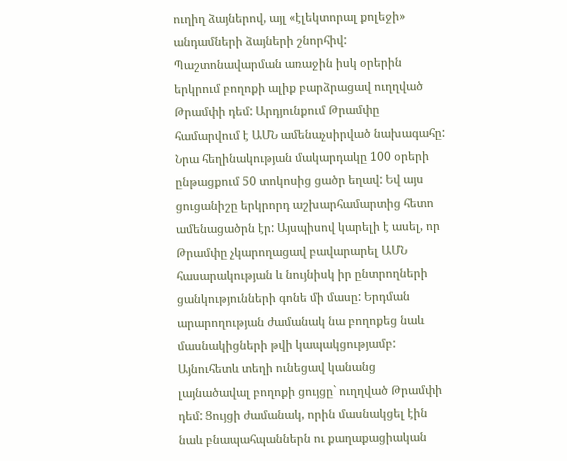ուղիղ ձայներով, այլ «էլեկտորալ քոլեջի» անդամների ձայների շնորհիվ: Պաշտոնավարման առաջին իսկ օրերին երկրում բողոքի ալիք բարձրացավ ուղղված Թրամփի դեմ: Արդյունքում Թրամփը համարվում է ԱՄՆ ամենաչսիրված նախագահը: Նրա հեղինակության մակարդակը 100 օրերի ընթացքում 50 տոկոսից ցածր եղավ: Եվ այս ցուցանիշը երկրորդ աշխարհամարտից հետո ամենացածրն էր: Այսպիսով կարելի է ասել, որ Թրամփը չկարողացավ բավարարել ԱՄՆ հասարակության և նույնիսկ իր ընտրողների ցանկությունների գոնե մի մասը: Երդման արարողության ժամանակ նա բողոքեց նաև մասնակիցների թվի կապակցությամբ: Այնուհետև տեղի ունեցավ կանանց լայնածավալ բողոքի ցույցը` ուղղված Թրամփի դեմ: Ցույցի ժամանակ, որին մասնակցել էին նաև բնապահպաններն ու քաղաքացիական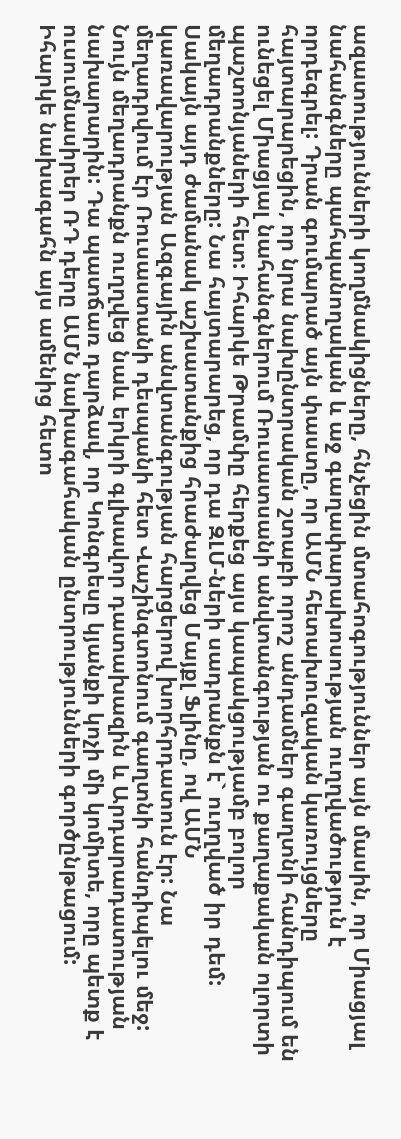ազատությունների կողմնակիցները, հնչեցին մտահոգություններ այն մասին, որ Միացյալ նահանգները պահպանողական և աջ գաղափարախոսության ուղղվածություն է որդեգրել: Դրան գումարած այն փաստը, որ ԱՄՆ հետախուզական կառույցները հայտարարեցին, որ նրա նախընտրական շտաբի որոշ անդամներ գաղտնի հանդիպում են ունեցել Միացյալ նահանգներում Ռուսատսանի անվտանգության ու քաղաքական ոլորտի պաշտոնյաների հետ: Իհարկե Թրամփը հերքեց այս կապակցությամբ բոլոր մեղադրանքները: Նա հայտարարեց, որ դա ԶԼՄ-ների սադրանքն է` ուղղված իր դեմ: Սակայն այդ ժամանակ աշխատանքից հրաժարվեց Մայքլ Ֆլինը, ով ԱՄՆ կառավարության Ազգային անվտանգության հարցերով խորհրդատուն էր: Նա մեղադրվում էր Ռուսաստանի դեսպանի հետ Վաշինգտոնում գաղտնի հանդիպելու մեջ: Նույն մեղադրանքն ուղղվեց նաև երկրի գլխավոր դատախազին և Արդարադատության նախարարին: Դա պատճառ դարձավ, որ Կոնգրեսը կյանքի կոչի մի կոմիտե, որը պետք է ուսումնասիրեր ՌԴ դերը ԱՄՆ նախագահական ընտրությունների գործընթացում: Իհարկե նախագահն այս ամենից հետո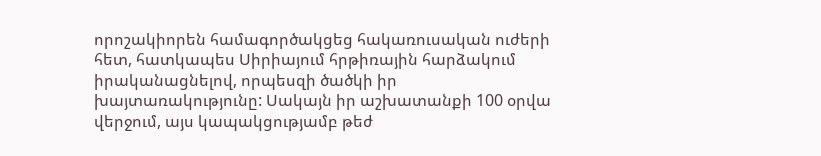որոշակիորեն համագործակցեց հակառուսական ուժերի հետ, հատկապես Սիրիայում հրթիռային հարձակում իրականացնելով, որպեսզի ծածկի իր խայտառակությունը: Սակայն իր աշխատանքի 100 օրվա վերջում, այս կապակցությամբ թեժ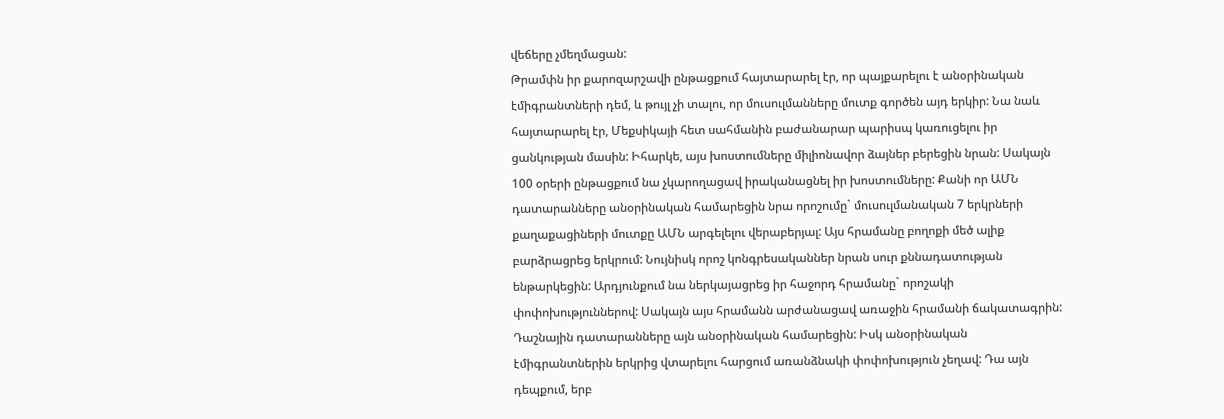վեճերը չմեղմացան:
Թրամփն իր քարոզարշավի ընթացքում հայտարարել էր, որ պայքարելու է անօրինական էմիգրանտների դեմ, և թույլ չի տալու, որ մուսուլմանները մուտք գործեն այդ երկիր: Նա նաև հայտարարել էր, Մեքսիկայի հետ սահմանին բաժանարար պարիսպ կառուցելու իր ցանկության մասին: Իհարկե, այս խոստումները միլիոնավոր ձայներ բերեցին նրան: Սակայն 100 օրերի ընթացքում նա չկարողացավ իրականացնել իր խոստումները: Քանի որ ԱՄՆ դատարանները անօրինական համարեցին նրա որոշումը` մուսուլմանական 7 երկրների քաղաքացիների մուտքը ԱՄՆ արգելելու վերաբերյալ: Այս հրամանը բողոքի մեծ ալիք բարձրացրեց երկրում: Նույնիսկ որոշ կոնգրեսականներ նրան սուր քննադատության ենթարկեցին: Արդյունքում նա ներկայացրեց իր հաջորդ հրամանը` որոշակի փոփոխություններով: Սակայն այս հրամանն արժանացավ առաջին հրամանի ճակատագրին: Դաշնային դատարանները այն անօրինական համարեցին: Իսկ անօրինական էմիգրանտներին երկրից վտարելու հարցում առանձնակի փոփոխություն չեղավ: Դա այն դեպքում, երբ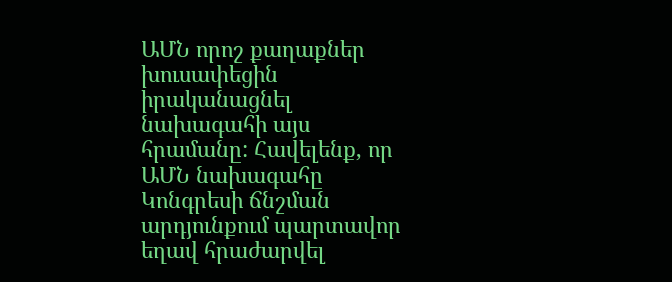ԱՄՆ որոշ քաղաքներ խուսափեցին իրականացնել նախագահի այս հրամանը: Հավելենք, որ ԱՄՆ նախագահը Կոնգրեսի ճնշման արդյունքում պարտավոր եղավ հրաժարվել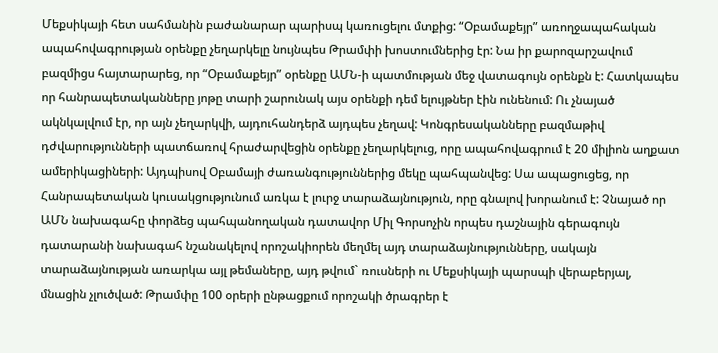Մեքսիկայի հետ սահմանին բաժանարար պարիսպ կառուցելու մտքից: “Օբամաքեյր” առողջապահական ապահովագրության օրենքը չեղարկելը նույնպես Թրամփի խոստումներից էր: Նա իր քարոզարշավում բազմիցս հայտարարեց, որ “Օբամաքեյր” օրենքը ԱՄՆ-ի պատմության մեջ վատագույն օրենքն է: Հատկապես որ հանրապետականները յոթը տարի շարունակ այս օրենքի դեմ ելույթներ էին ունենում: Ու չնայած ակնկալվում էր, որ այն չեղարկվի, այդուհանդերձ այդպես չեղավ: Կոնգրեսականները բազմաթիվ դժվարությունների պատճառով հրաժարվեցին օրենքը չեղարկելուց, որը ապահովագրում է 20 միլիոն աղքատ ամերիկացիների: Այդպիսով Օբամայի ժառանգություններից մեկը պահպանվեց: Սա ապացուցեց, որ Հանրապետական կուսակցությունում առկա է լուրջ տարաձայնություն, որը գնալով խորանում է: Չնայած որ ԱՄՆ նախագահը փորձեց պահպանողական դատավոր Միլ Գորսոչին որպես դաշնային գերագույն դատարանի նախագահ նշանակելով որոշակիորեն մեղմել այդ տարաձայնությունները, սակայն տարաձայնության առարկա այլ թեմաները, այդ թվում` ռուսների ու Մեքսիկայի պարսպի վերաբերյալ, մնացին չլուծված: Թրամփը 100 օրերի ընթացքում որոշակի ծրագրեր է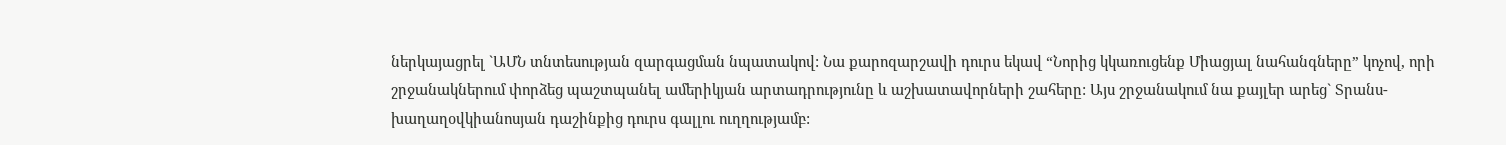ներկայացրել `ԱՄՆ տնտեսության զարգացման նպատակով: Նա քարոզարշավի դուրս եկավ “Նորից կկառուցենք Միացյալ նահանգները” կոչով, որի շրջանակներում փորձեց պաշտպանել ամերիկյան արտադրությունը և աշխատավորների շահերը: Այս շրջանակում նա քայլեր արեց` Տրանս-խաղաղօվկիանոսյան դաշինքից դուրս գալլու ուղղությամբ: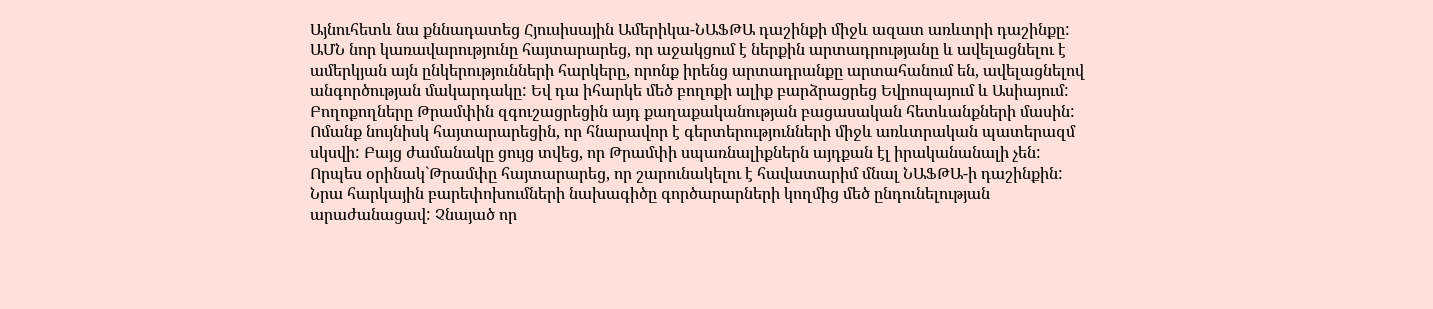Այնուհետև նա քննադատեց Հյուսիսային Ամերիկա-ՆԱՖԹԱ դաշինքի միջև ազատ առևտրի դաշինքը: ԱՄՆ նոր կառավարությունը հայտարարեց, որ աջակցում է ներքին արտադրությանը և ավելացնելու է ամերկյան այն ընկերությունների հարկերը, որոնք իրենց արտադրանքը արտահանում են, ավելացնելով անգործության մակարդակը: Եվ դա իհարկե մեծ բողոքի ալիք բարձրացրեց Եվրոպայում և Ասիայում: Բողոքողները Թրամփին զգուշացրեցին այդ քաղաքականության բացասական հետևանքների մասին: Ոմանք նույնիսկ հայտարարեցին, որ հնարավոր է գերտերությունների միջև առևտրական պատերազմ սկսվի: Բայց ժամանակը ցույց տվեց, որ Թրամփի սպառնալիքներն այդքան էլ իրականանալի չեն: Որպես օրինակ`Թրամփը հայտարարեց, որ շարունակելու է հավատարիմ մնալ ՆԱՖԹԱ-ի դաշինքին:
Նրա հարկային բարեփոխումների նախագիծը գործարարների կողմից մեծ ընդունելության արաժանացավ: Չնայած որ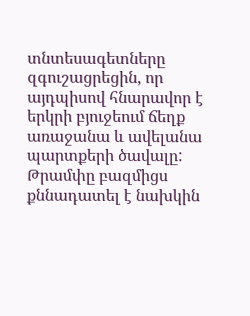տնտեսագետները զգուշացրեցին, որ այդպիսով հնարավոր է երկրի բյուջեում ճեղք առաջանա և ավելանա պարտքերի ծավալը: Թրամփը բազմիցս քննադատել է նախկին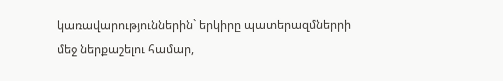կառավարություններին` երկիրը պատերազմներրի մեջ ներքաշելու համար,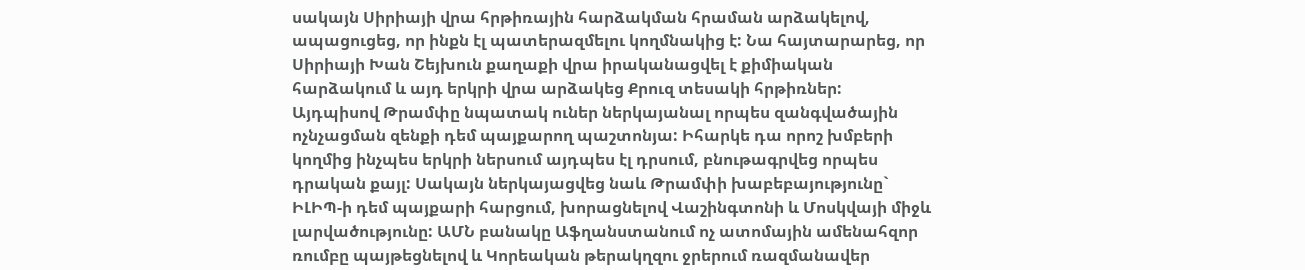սակայն Սիրիայի վրա հրթիռային հարձակման հրաման արձակելով, ապացուցեց, որ ինքն էլ պատերազմելու կողմնակից է: Նա հայտարարեց, որ Սիրիայի Խան Շեյխուն քաղաքի վրա իրականացվել է քիմիական հարձակում և այդ երկրի վրա արձակեց Քրուզ տեսակի հրթիռներ: Այդպիսով Թրամփը նպատակ ուներ ներկայանալ որպես զանգվածային ոչնչացման զենքի դեմ պայքարող պաշտոնյա: Իհարկե դա որոշ խմբերի կողմից ինչպես երկրի ներսում այդպես էլ դրսում, բնութագրվեց որպես դրական քայլ: Սակայն ներկայացվեց նաև Թրամփի խաբեբայությունը` ԻԼԻՊ-ի դեմ պայքարի հարցում, խորացնելով Վաշինգտոնի և Մոսկվայի միջև լարվածությունը: ԱՄՆ բանակը Աֆղանստանում ոչ ատոմային ամենահզոր ռումբը պայթեցնելով և Կորեական թերակղզու ջրերում ռազմանավեր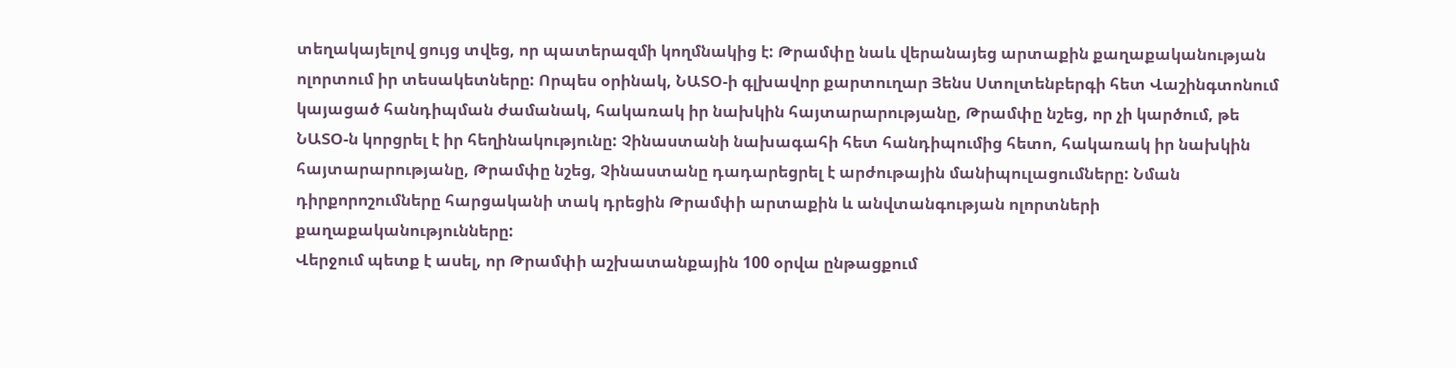տեղակայելով ցույց տվեց, որ պատերազմի կողմնակից է: Թրամփը նաև վերանայեց արտաքին քաղաքականության ոլորտում իր տեսակետները: Որպես օրինակ, ՆԱՏՕ-ի գլխավոր քարտուղար Յենս Ստոլտենբերգի հետ Վաշինգտոնում կայացած հանդիպման ժամանակ, հակառակ իր նախկին հայտարարությանը, Թրամփը նշեց, որ չի կարծում, թե ՆԱՏՕ-ն կորցրել է իր հեղինակությունը: Չինաստանի նախագահի հետ հանդիպումից հետո, հակառակ իր նախկին հայտարարությանը, Թրամփը նշեց, Չինաստանը դադարեցրել է արժութային մանիպուլացումները: Նման դիրքորոշումները հարցականի տակ դրեցին Թրամփի արտաքին և անվտանգության ոլորտների քաղաքականությունները:
Վերջում պետք է ասել, որ Թրամփի աշխատանքային 100 օրվա ընթացքում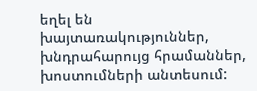եղել են խայտառակություններ, խնդրահարույց հրամաններ, խոստումների անտեսում: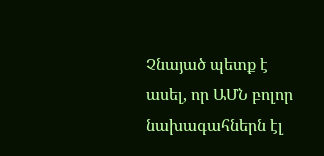Չնայած պետք է ասել, որ ԱՄՆ բոլոր նախագահներն էլ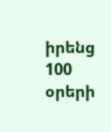իրենց 100 օրերի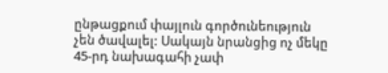ընթացքում փայլուն գործունեություն չեն ծավալել: Սակայն նրանցից ոչ մեկը 45-րդ նախագահի չափ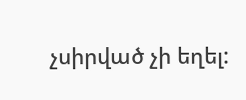չսիրված չի եղել: